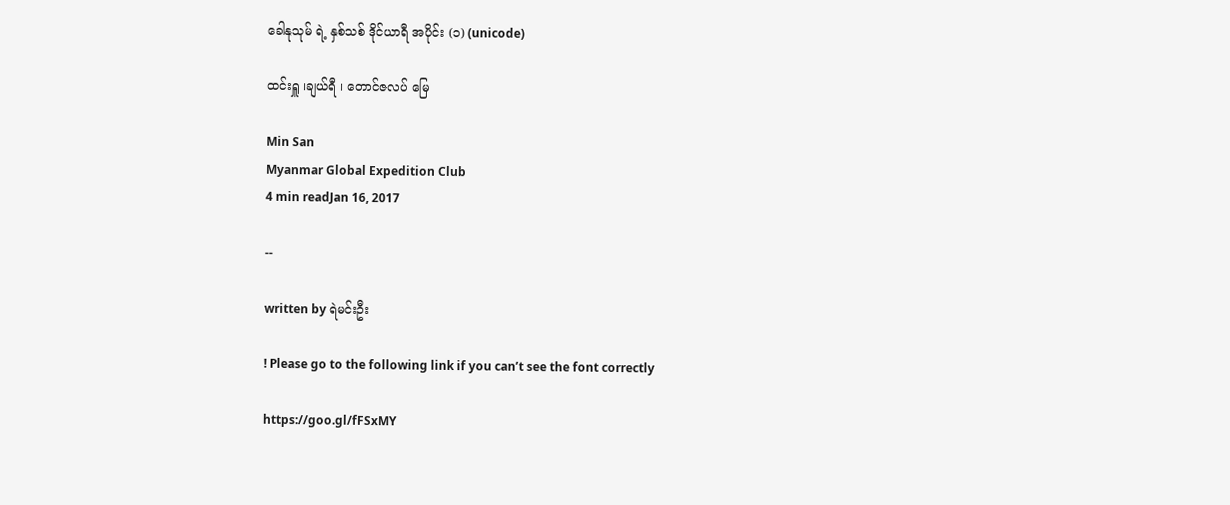ခေါနုသုမ် ရဲ့ နှစ်သစ် ဒိုင်ယာရီ အပိုင်း (၁) (unicode)

ထင်းရှူ ၊ချယ်ရီ ၊ တောင်ဇလပ် မြေ

Min San
Myanmar Global Expedition Club
4 min readJan 16, 2017

--

written by ရဲမင်းဦး

! Please go to the following link if you can’t see the font correctly

https://goo.gl/fFSxMY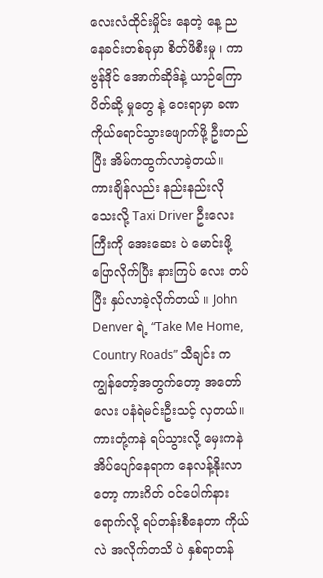လေးလံထိုင်းမှိုင်း နေတဲ့ နေ့ ညနေခင်းတစ်ခုမှာ စိတ်ဖိစီးမှု ၊ ကာဗွန်ဒိုင် အောက်ဆိုဒ်နဲ့ ယာဉ်ကြောပိတ်ဆို့ မှုတွေ နဲ့ ဝေးရာမှာ ခဏ ကိုယ်ရောင်သွားဖျောက်ဖို့ ဦးတည်ပြီး အိမ်ကထွက်လာခဲ့တယ်။ ကားချိန်လည်း နည်းနည်းလိုသေးလို့ Taxi Driver ဦးလေးကြီးကို အေးဆေး ပဲ မောင်းဖို့ ပြောလိုက်ပြီး နားကြပ် လေး တပ်ပြီး နှပ်လာခဲ့လိုက်တယ် ။ John Denver ရဲ့ “Take Me Home, Country Roads” သီချင်း က ကျွန်တော့်အတွက်တော့ အတော်လေး ပနံရဲမင်းဦးသင့် လှတယ်။
ကားတုံ့ကနဲ ရပ်သွားလို့ မှေးကနဲ အိပ်ပျော်နေရာက နေလန့်နိုးလာတော့ ကားဂိတ် ဝင်ပေါက်နားရောက်လို့ ရပ်တန်းစီနေတာ ကိုယ်လဲ အလိုက်တသိ ပဲ နှစ်ရာတန်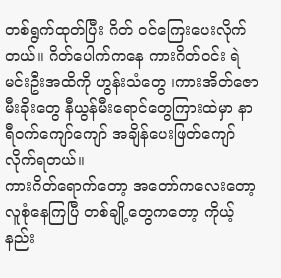တစ်ရွက်ထုတ်ပြီး ဂိတ် ဝင်ကြေးပေးလိုက်တယ်။ ဂိတ်ပေါက်ကနေ ကားဂိတ်ဝင်း ရဲမင်းဦးအထိကို ဟွန်းသံတွေ ၊ကားအိတ်ဇော မီးခိုးတွေ နီယွန်မီးရောင်တွေကြားထဲမှာ နာရီဝက်ကျော်ကျော် အချိန်ပေးဖြတ်ကျော်လိုက်ရတယ်။
ကားဂိတ်ရောက်တော့ အတော်ကလေးတော့ လူစုံနေကြပြီ တစ်ချို့တွေကတော့ ကိုယ့်နည်း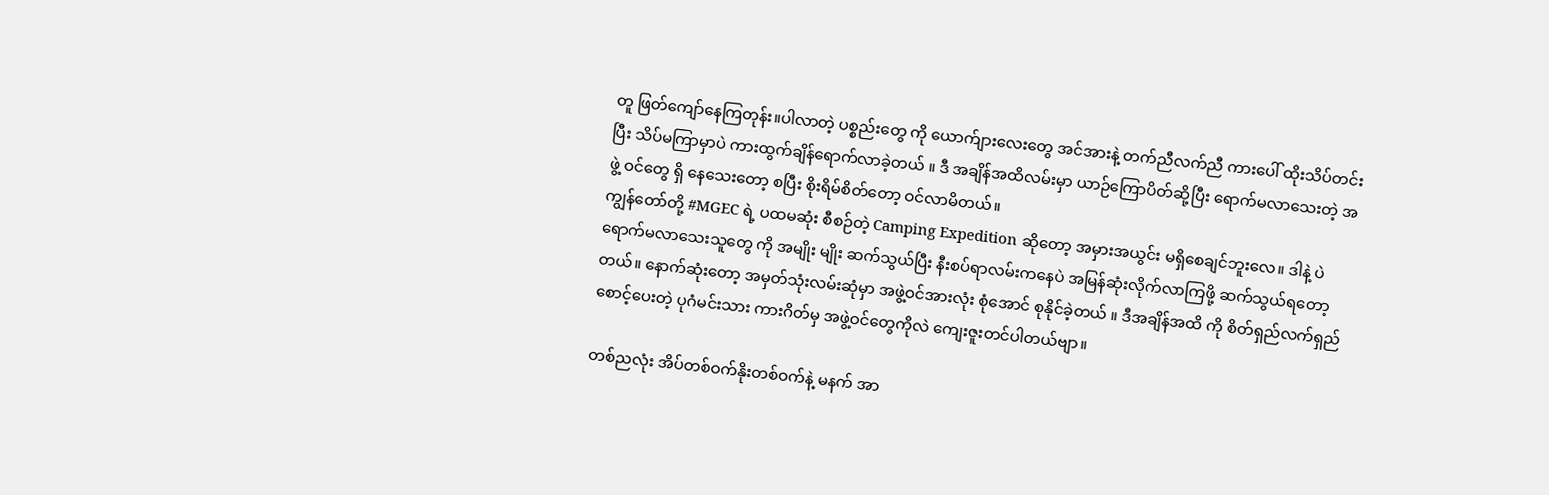တူ ဖြတ်ကျော်နေကြတုန်း။ပါလာတဲ့ ပစ္စည်းတွေ ကို ယောက်ျားလေးတွေ အင်အားနဲ့ တက်ညီလက်ညီ ကားပေါ် ထိုးသိပ်တင်း ပြီး သိပ်မကြာမှာပဲ ကားထွက်ချိန်ရောက်လာခဲ့တယ် ။ ဒီ အချိန်အထိလမ်းမှာ ယာဉ်ကြောပိတ်ဆို့ပြီး ရောက်မလာသေးတဲ့ အဖွဲ့ ဝင်တွေ ရှိ နေသေးတော့ စပြီး စိုးရိမ်စိတ်တော့ ဝင်လာမိတယ်။
ကျွန်တော်တို့ #MGEC ရဲ့ ပထမဆုံး စီစဉ်တဲ့ Camping Expedition ဆိုတော့ အမှားအယွင်း မရှိစေချင်ဘူးလေ။ ဒါနဲ့ ပဲ ရောက်မလာသေးသူတွေ ကို အမျိုး မျိုး ဆက်သွယ်ပြီး နီးစပ်ရာလမ်းကနေပဲ အမြန်ဆုံးလိုက်လာကြဖို့ ဆက်သွယ်ရတော့တယ်။ နောက်ဆုံးတော့ အမှတ်သုံးလမ်းဆုံမှာ အဖွဲ့ဝင်အားလုံး စုံအောင် စုနိုင်ခဲ့တယ် ။ ဒီအချိန်အထိ ကို စိတ်ရှည်လက်ရှည် စောင့်ပေးတဲ့ ပုဂံမင်းသား ကားဂိတ်မှ အဖွဲ့ဝင်တွေကိုလဲ ကျေးဇူးတင်ပါတယ်ဗျာ။

တစ်ညလုံး အိပ်တစ်ဝက်နိုးတစ်ဝက်နဲ့ မနက် အာ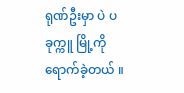ရုဏ်ဦးမှာ ပဲ ပခုက္ကူ မြို့ကိုရောက်ခဲ့တယ် ။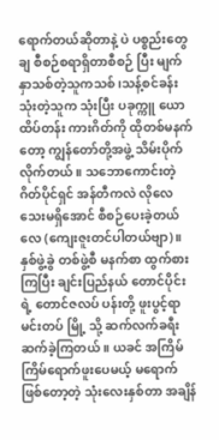ရောက်တယ်ဆိုတာနဲ့ ပဲ ပစ္စည်းတွေချ စီစဉ်စရာရှိတာစီစဉ် ပြီး မျက်နှာသစ်တဲ့သူကသစ် ၊သန့်စင်ခန်းသုံးတဲ့သူက သုံးပြီး ပခုက္ကူ ယောထိပ်တန်း ကားဂိတ်ကို ထိုတစ်မနက်တော့ ကျွန်တော်တို့အဖွဲ့ သိမ်းပိုက်လိုက်တယ် ။ သဘောကောင်းတဲ့ ဂိတ်ပိုင်ရှင် အန်တီကလဲ လိုလေသေးမရှိအောင် စီစဉ်ပေးခဲ့တယ်လေ (ကျေးဇူးတင်ပါတယ်ဗျာ)။နှစ်ဖွဲ့ခွဲ တစ်ဖွဲ့စီ မနက်စာ ထွက်စားကြပြီး ချင်းပြည်နယ် တောင်ပိုင်း ရဲ့ တောင်ဇလပ် ပန်းတို့ ဖူးပွင့်ရာ မင်းတပ် မြို့ သို့ ဆက်လက်ခရီးဆက်ခဲ့ကြတယ် ။ ယခင် အကြိမ်ကြိမ်ရောက်ဖူးပေမယ့် မရောက်ဖြစ်တော့တဲ့ သုံးလေးနှစ်တာ အချိန်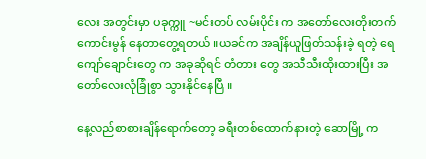လေး အတွင်းမှာ ပခုက္ကူ ~မင်းတပ် လမ်းပိုင်း က အတော်လေးတိုးတက်ကောင်းမွန် နေတာတွေ့ရတယ် ။ယခင်က အချိန်ယူဖြတ်သန်းခဲ့ ရတဲ့ ရေကျော်ချောင်းတွေ က အခုဆိုရင် တံတား တွေ အသီသီးထိုးထားပြီး အတော်လေးလုံခြုံစွာ သွားနိုင်နေပြီ ။

နေ့လည်စာစားချိန်ရောက်တော့ ခရီးတစ်ထောက်နားတဲ့ ဆောမြို့ က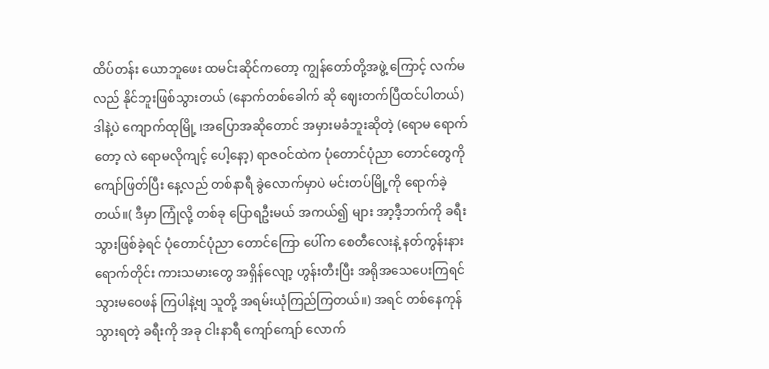ထိပ်တန်း ယောဘူဖေး ထမင်းဆိုင်ကတော့ ကျွန်တော်တို့အဖွဲ့ ကြောင့် လက်မလည် နိုင်ဘူးဖြစ်သွားတယ် (နောက်တစ်ခေါက် ဆို ဈေးတက်ပြီထင်ပါတယ်)ဒါနဲ့ပဲ ကျောက်ထုမြို့ ၊အပြောအဆိုတောင် အမှားမခံဘူးဆိုတဲ့ (ရောမ ရောက်တော့ လဲ ရောမလိုကျင့် ပေါ့နော့) ရာဇဝင်ထဲက ပုံတောင်ပုံညာ တောင်တွေကို ကျော်ဖြတ်ပြီး နေ့လည် တစ်နာရီ ခွဲလောက်မှာပဲ မင်းတပ်မြို့ကို ရောက်ခဲ့တယ်။( ဒီမှာ ကြုံလို့ တစ်ခု ပြောရဦးမယ် အကယ်၍ များ အာ့ဒီ့ဘက်ကို ခရီးသွားဖြစ်ခဲ့ရင် ပုံတောင်ပုံညာ တောင်ကြော ပေါ်က စေတီလေးနဲ့ နတ်ကွန်းနားရောက်တိုင်း ကားသမားတွေ အရှိန်လျော့ ဟွန်းတီးပြီး အရိုအသေပေးကြရင် သွားမဝေဖန် ကြပါနဲ့ဗျ သူတို့ အရမ်းယုံကြည်ကြတယ်။) အရင် တစ်နေကုန် သွားရတဲ့ ခရီးကို အခု ငါးနာရီ ကျော်ကျော် လောက်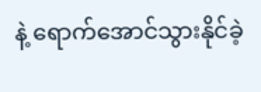နဲ့ ရောက်အောင်သွားနိုင်ခဲ့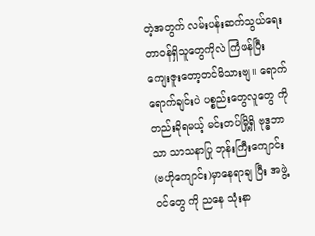တဲ့အတွက် လမ်းပန်းဆက်သွယ်ရေး တာဝန်ရှိသူတွေကိုလဲ ကြံဖန်ပြီး ကျေးဇူးတော့တင်မိသားဗျ။ ရောက်ရောက်ချင်းပဲ ပစ္စည်းတွေလူတွေ ကို တည်းခိုရမယ့် မင်းတပ်မြို့ရှိ ဗုဒ္ဓဘာသာ သာသနာပြု ဘုန်းကြီးကျောင်း(ဗဟိုကျောင်း)မှာနေရာချ ပြီး အဖွဲ့ ဝင်တွေ ကို ညနေ သုံးနာ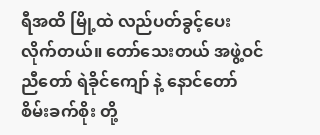ရီအထိ မြို့ထဲ လည်ပတ်ခွင့်ပေး လိုက်တယ်။ တော်သေးတယ် အဖွဲ့ဝင် ညီတော် ရဲခိုင်ကျော် နဲ့ နောင်တော် စိမ်းခက်စိုး တို့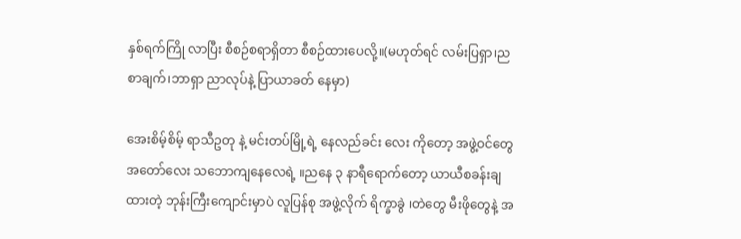နှစ်ရက်ကြို လာပြီး စီစဉ်စရာရှိတာ စီစဉ်ထားပေလို့။(မဟုတ်ရင် လမ်းပြရှာ၊ညစာချက်၊ဘာရှာ ညာလုပ်နဲ့ ပြာယာခတ် နေမှာ)

အေးစိမ့်စိမ့် ရာသီဥတု နဲ့ မင်းတပ်မြို့ရဲ့ နေလည်ခင်း လေး ကိုတော့ အဖွဲ့ဝင်တွေ အတော်လေး သဘောကျနေလေရဲ့ ။ညနေ ၃ နာရီရောက်တော့ ယာယီစခန်းချထားတဲ့ ဘုန်းကြီးကျောင်းမှာပဲ လူပြန်စု အဖွဲ့လိုက် ရိက္ခာခွဲ ၊တဲတွေ မီးဖိုတွေနဲ့ အ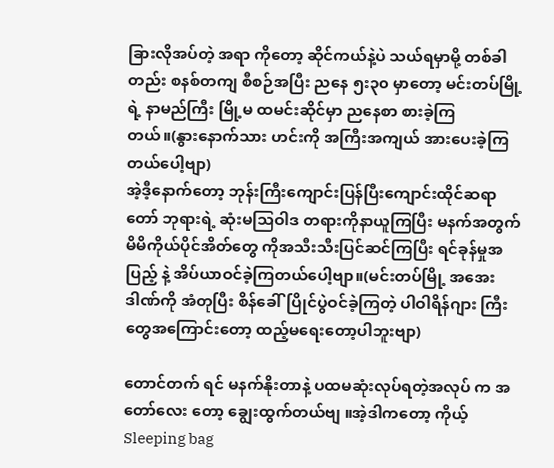ခြားလိုအပ်တဲ့ အရာ ကိုတော့ ဆိုင်ကယ်နဲ့ပဲ သယ်ရမှာမို့ တစ်ခါတည်း စနစ်တကျ စီစဉ်အပြီး ညနေ ၅း၃၀ မှာတော့ မင်းတပ်မြို့ရဲ့ နာမည်ကြီး မြို့မ ထမင်းဆိုင်မှာ ညနေစာ စားခဲ့ကြတယ်။(နွားနောက်သား ဟင်းကို အကြီးအကျယ် အားပေးခဲ့ကြတယ်ပေါ့ဗျာ)
အဲ့ဒီ့နောက်တော့ ဘုန်းကြီးကျောင်းပြန်ပြီးကျောင်းထိုင်ဆရာတော် ဘုရားရဲ့ ဆုံးမသြဝါဒ တရားကိုနာယူကြပြီး မနက်အတွက်မိမိကိုယ်ပိုင်အိတ်တွေ ကိုအသီးသီးပြင်ဆင်ကြပြီး ရင်ခုန်မှုအပြည့် နဲ့ အိပ်ယာဝင်ခဲ့ကြတယ်ပေါ့ဗျာ။(မင်းတပ်မြို့ အအေးဒါဏ်ကို အံတုပြီး စိန်ခေါ်ပြိုင်ပွဲဝင်ခဲ့ကြတဲ့ ပါဝါရိန်ဂျား ကြီးတွေအကြောင်းတော့ ထည့်မရေးတော့ပါဘူးဗျာ)

တောင်တက် ရင် မနက်နိုးတာနဲ့ ပထမဆုံးလုပ်ရတဲ့အလုပ် က အတော်လေး တော့ ချွေးထွက်တယ်ဗျ ။အဲ့ဒါကတော့ ကိုယ့် Sleeping bag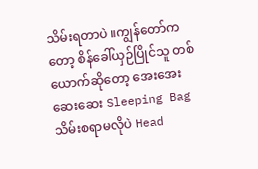သိမ်းရတာပဲ ။ကျွန်တော်ကတော့ စိန်ခေါ်ယှဉ်ပြိုင်သူ တစ်ယောက်ဆိုတော့ အေးအေးဆေးဆေး Sleeping Bag သိမ်းစရာမလိုပဲ Head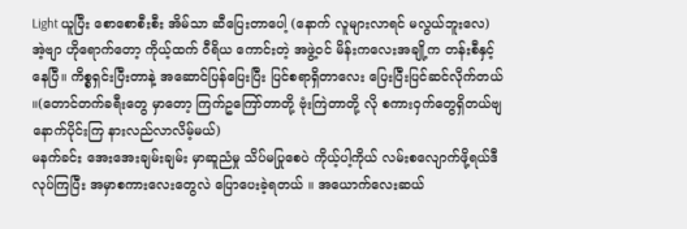Light ယူပြီး စောစောစီးစီး အိမ်သာ ဆီပြေးတာပေါ့ (နောက် လူများလာရင် မလွယ်ဘူးလေ) အဲ့ဗျာ ဟိုရောက်တော့ ကိုယ့်ထက် ဝီရိယ ကောင်းတဲ့ အဖွဲ့ဝင် မိန်းကလေးအချို့က တန်းစီနှင့်နေပြီ။ ကိစ္စရှင်းပြီးတာနဲ့ အဆောင်ပြန်ပြေးပြီး ပြင်စရာရှိတာလေး ပြေးပြီးပြင်ဆင်လိုက်တယ် ။(တောင်တက်ခရီးတွေ မှာတော့ ကြက်ဥကြော်တာတို့ ဗုံးကြဲတာတို့ လို စကားဝှက်တွေရှိတယ်ဗျ နောက်ပိုင်းကြ နားလည်လာလိမ့်မယ်)
မနက်ခင်း အေးအေးချမ်းချမ်း မှာဆူညံမှု သိပ်မပြုစေပဲ ကိုယ့်ပါ့ကိုယ် လမ်းစလျောက်ဖို့ရယ်ဒီလုပ်ကြပြီး အမှာစကားလေးတွေလဲ ပြောပေးခဲ့ရတယ် ။ အယောက်လေးဆယ်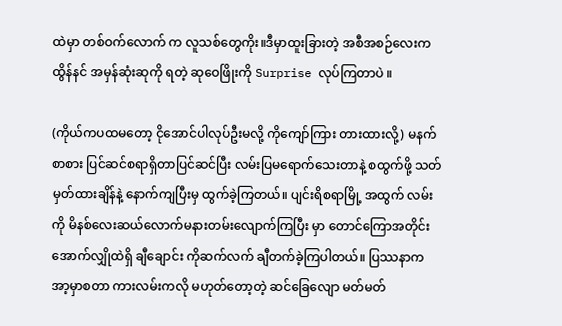ထဲမှာ တစ်ဝက်လောက် က လူသစ်တွေကိုး။ဒီမှာထူးခြားတဲ့ အစီအစဉ်လေးက ထွိန်နင် အမှန်ဆုံးဆုကို ရတဲ့ ဆုဝေဖြိုးကို Surprise လုပ်ကြတာပဲ ။

(ကိုယ်ကပထမတော့ ငိုအောင်ပါလုပ်ဦးမလို့ ကိုကျော်ကြား တားထားလို့) မနက်စာစား ပြင်ဆင်စရာရှိတာပြင်ဆင်ပြီး လမ်းပြမရောက်သေးတာနဲ့ စထွက်ဖို့ သတ်မှတ်ထားချိန်နဲ့ နောက်ကျပြီးမှ ထွက်ခဲ့ကြတယ်။ ပျင်းရိစရာမြို့ အထွက် လမ်းကို မိနစ်လေးဆယ်လောက်မနားတမ်းလျောက်ကြပြီး မှာ တောင်ကြောအတိုင်း အောက်လျှိုထဲရှိ ချီချောင်း ကိုဆက်လက် ချီတက်ခဲ့ကြပါတယ်။ ပြဿနာက အာ့မှာစတာ ကားလမ်းကလို မဟုတ်တော့တဲ့ ဆင်ခြေလျော မတ်မတ်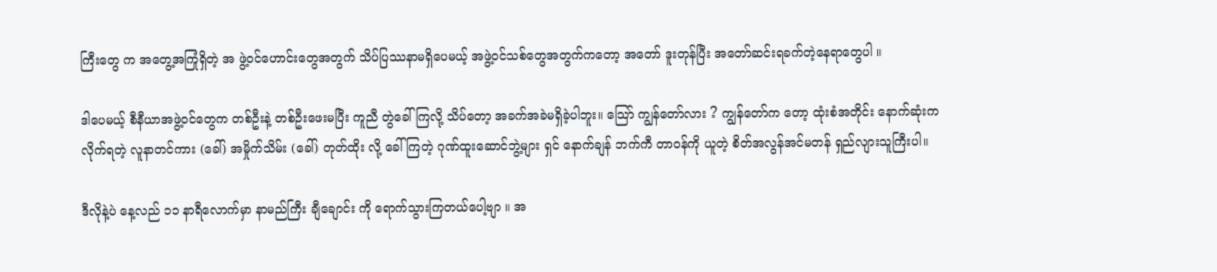ကြီးတွေ က အတွေ့အကြုံရှိတဲ့ အ ဖွဲ့ဝင်ဟောင်းတွေအတွက် သိပ်ပြဿနာမရှိပေမယ့် အဖွဲ့ဝင်သစ်တွေအတွက်ကတော့ အတော် ဒူးတုန်ပြီး အတော်ဆင်းရခက်တဲ့နေရာတွေပါ ။

ဒါပေမယ့် စီနီယာအဖွဲ့ဝင်တွေက တစ်ဦးနဲ့ တစ်ဦးဖေးမပြီး ကူညီ တွဲခေါ်ကြလို့ သိပ်တော့ အခက်အခဲမရှိခဲ့ပါဘူး။ သြော် ကျွန်တော်လား ? ကျွန်တော်က တော့ ထုံးစံအတိုင်း နောက်ဆုံးက လိုက်ရတဲ့ လူနာတင်ကား (ခေါ်) အမှိုက်သိမ်း (ခေါ်) တုတ်ထိုး လို့ ခေါ်ကြတဲ့ ဂုဏ်ထူးဆောင်ဘွဲ့များ ရှင် နောက်ချန် ဘက်ကီ တာဝန်ကို ယူတဲ့ စိတ်အလွန်အင်မတန် ရှည်လျားသူကြီးပါ။

ဒီလိုနဲ့ပဲ နေ့လည် ၁၁ နာရီလောက်မှာ နာမည်ကြီး ချီချောင်း ကို ရောက်သွားကြတယ်ပေါ့ဗျာ ။ အ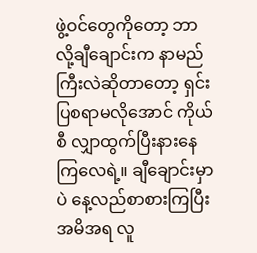ဖွဲ့ဝင်တွေကိုတော့ ဘာလို့ချီချောင်းက နာမည်ကြီးလဲဆိုတာတော့ ရှင်းပြစရာမလိုအောင် ကိုယ်စီ လျှာထွက်ပြီးနားနေကြလေရဲ့။ ချီချောင်းမှာပဲ နေ့လည်စာစားကြပြီး အမိအရ လူ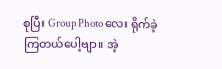စုပြီး Group Photo လေး ရိုက်ခဲ့ကြတယ်ပေါ့ဗျာ။ အဲ့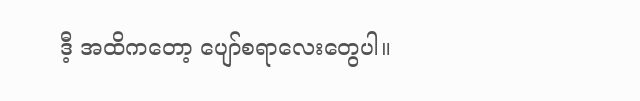ဒီ့ အထိကတော့ ပျော်စရာလေးတွေပါ။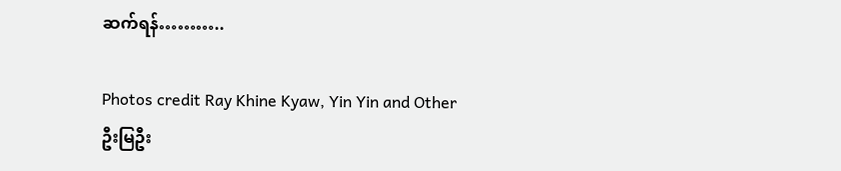ဆက်ရန်………..

Photos credit Ray Khine Kyaw, Yin Yin and Other
ဦးမြဦး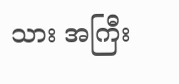သား အကြီး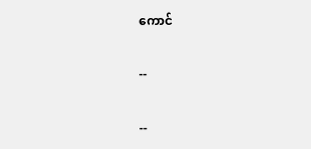ကောင်

--

--